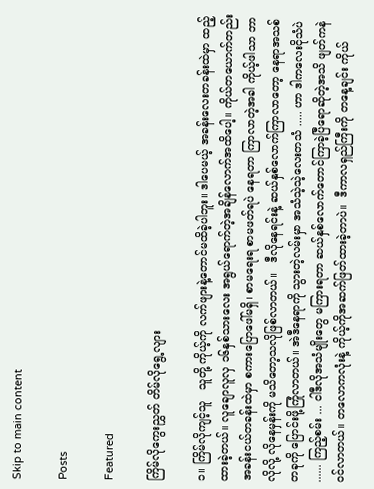Skip to main content

Posts

Featured

ကြိမ်လိုကွေးညွှတ် တိမ်လိုရွေ့လျား

၁။ ကြိမ်လိုကျင့်သူ   သူတို့ ကိုယ့်ကို လက်ဖျားနဲ့တောင်မထိခဲ့ပါဘူး။ ဒါပေမယ့် အခန်းလေးတခန်းထဲမှာ ထည့်ထားခဲ့တယ်။ လူချောလူလှ ၁၆နှစ်သားလေး အရွယ်ရောက်တဲ့အချိန်လောက်အထိပေါ့။ ကိုယ်တယောက်တည်း အခန်းငယ်တခန်းထဲမှာ စကားပြောဖေါ်မရှိ၊ စာမရေးရ စာမဖတ်ရပဲ နေရတာ ကြာလာတဲ့အခါ ကိုယ့်ဖါသာ ဘာလိုလို့ လိုနေမှန်းကို မသိတော့သလိုဖြစ်လာတယ်။   ဒီလိုနေရင်းနဲ့ ဆယ်နှစ်လောက်ကြာလာတော့ နေရာအသစ်တခုကို ပြောင်းဖို့ကြုံလာတယ်။ အဲဒီနေရာကို သွားတဲ့လမ်းမှာ အသံသဲ့သဲ့လေးတသံ ..... ဟာ ဒါကလေးငိုသံပဲ ...... ကြည့်စမ်း ... ငါဒီလိုအသံမျိုးတွေ မကြားရတာ ဆယ်နှစ်လောက်တောင်ကြာခဲ့ပြီရောဆိုတဲ့အသိ ဖျတ်ကနဲ ဝင်လာတယ်။ တလောကလုံးနဲ့ ကိုယ့်ကိုအဆက်ဖြတ်ထားခဲ့တာပဲ။  ဒီကာလရှည်ကြီးကို တနေ့ချင်း ကိုယ်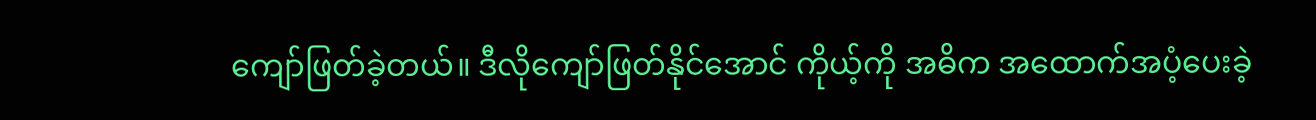ကျော်ဖြတ်ခဲ့တယ်။ ဒီလိုကျော်ဖြတ်နိုင်အောင် ကိုယ့်ကို အဓိက အထောက်အပံ့ပေးခဲ့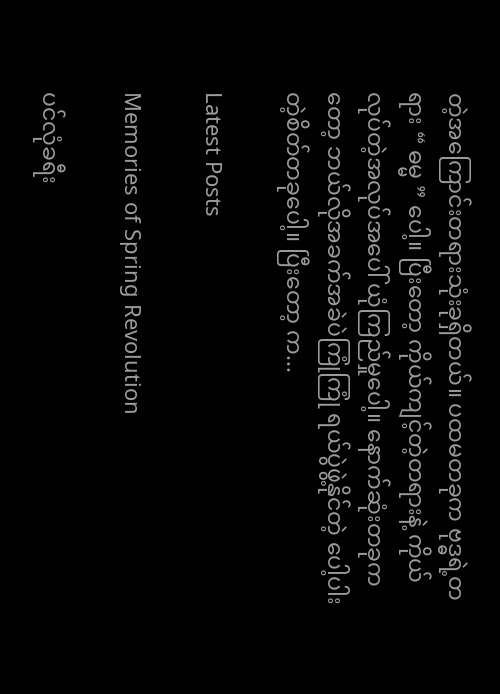တဲ့အကြောင်းတရားသုံးခုရှိတယ်။ ပထမတခုက ဗုဒ္ဓရဲ့တရား “ ဓမ္မ ” ပေါ့။ ပြီးတော့ ကိုယ်ကျင့်တဲ့တရားနဲ့ ကိုယ်လုပ်တဲ့အလုပ်အပေါ် ယုံကြည်မှုပေါ့။ နောက်ဆုံးတခုကတော့ ဘယ်လိုအခက်အခဲပဲကြုံကြုံ ရယ်ပွဲဖွဲ့နိုင်တဲ့ ပေါ့ပါးတဲ့စိတ်တခုပေါ့။ ပြီးတော့ က...

Latest Posts

Memories of Spring Revolution

ပင်လုံခရီး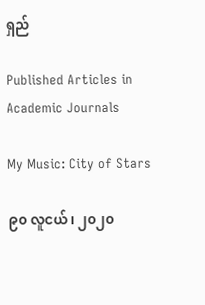ရှည်

Published Articles in Academic Journals

My Music: City of Stars

၉၀ လူငယ်၊ ၂၀၂၀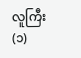လူကြီး (၁)